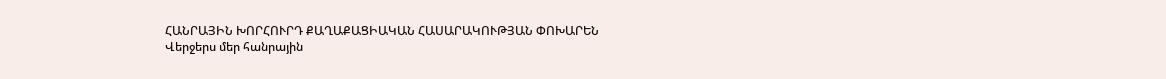ՀԱՆՐԱՅԻՆ ԽՈՐՀՈՒՐԴ ՔԱՂԱՔԱՑԻԱԿԱՆ ՀԱՍԱՐԱԿՈՒԹՅԱՆ ՓՈԽԱՐԵՆ
Վերջերս մեր հանրային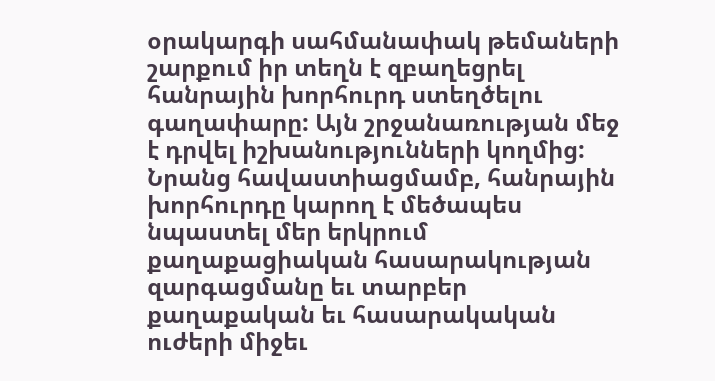օրակարգի սահմանափակ թեմաների շարքում իր տեղն է զբաղեցրել հանրային խորհուրդ ստեղծելու գաղափարը: Այն շրջանառության մեջ է դրվել իշխանությունների կողմից: Նրանց հավաստիացմամբ, հանրային խորհուրդը կարող է մեծապես նպաստել մեր երկրում քաղաքացիական հասարակության զարգացմանը եւ տարբեր քաղաքական եւ հասարակական ուժերի միջեւ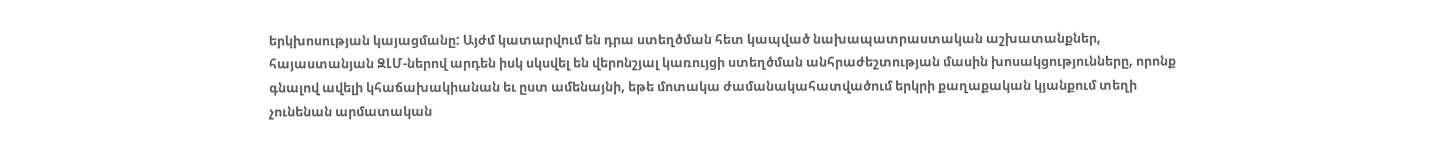երկխոսության կայացմանը: Այժմ կատարվում են դրա ստեղծման հետ կապված նախապատրաստական աշխատանքներ, հայաստանյան ԶԼՄ-ներով արդեն իսկ սկսվել են վերոնշյալ կառույցի ստեղծման անհրաժեշտության մասին խոսակցությունները, որոնք գնալով ավելի կհաճախակիանան եւ ըստ ամենայնի, եթե մոտակա ժամանակահատվածում երկրի քաղաքական կյանքում տեղի չունենան արմատական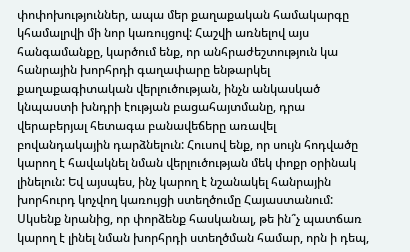փոփոխություններ, ապա մեր քաղաքական համակարգը կհամալրվի մի նոր կառույցով: Հաշվի առնելով այս հանգամանքը, կարծում ենք, որ անհրաժեշտություն կա հանրային խորհրդի գաղափարը ենթարկել քաղաքագիտական վերլուծության, ինչն անկասկած կնպաստի խնդրի էության բացահայտմանը, դրա վերաբերյալ հետագա բանավեճերը առավել բովանդակային դարձնելուն: Հուսով ենք, որ սույն հոդվածը կարող է հավակնել նման վերլուծության մեկ փոքր օրինակ լինելուն: Եվ այսպես, ինչ կարող է նշանակել հանրային խորհուրդ կոչվող կառույցի ստեղծումը Հայաստանում: Սկսենք նրանից, որ փորձենք հասկանալ, թե ին՞չ պատճառ կարող է լինել նման խորհրդի ստեղծման համար, որն ի դեպ,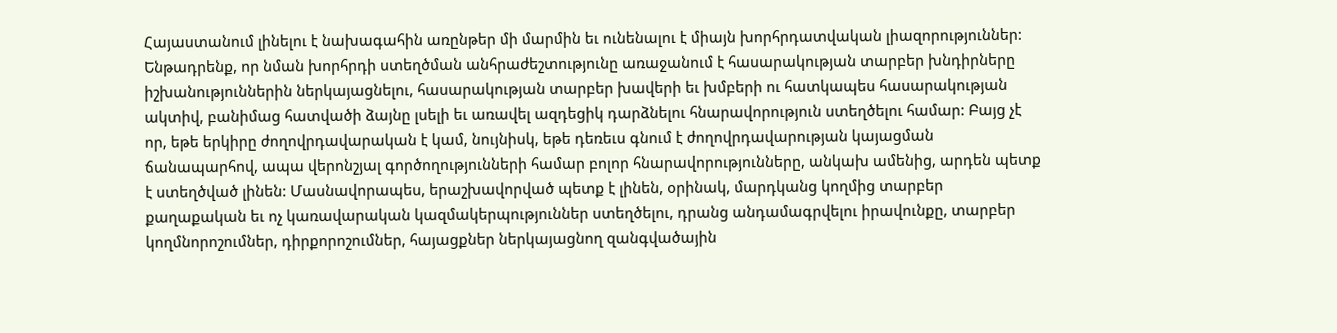Հայաստանում լինելու է նախագահին առընթեր մի մարմին եւ ունենալու է միայն խորհրդատվական լիազորություններ: Ենթադրենք, որ նման խորհրդի ստեղծման անհրաժեշտությունը առաջանում է հասարակության տարբեր խնդիրները իշխանություններին ներկայացնելու, հասարակության տարբեր խավերի եւ խմբերի ու հատկապես հասարակության ակտիվ, բանիմաց հատվածի ձայնը լսելի եւ առավել ազդեցիկ դարձնելու հնարավորություն ստեղծելու համար: Բայց չէ որ, եթե երկիրը ժողովրդավարական է կամ, նույնիսկ, եթե դեռեւս գնում է ժողովրդավարության կայացման ճանապարհով, ապա վերոնշյալ գործողությունների համար բոլոր հնարավորությունները, անկախ ամենից, արդեն պետք է ստեղծված լինեն: Մասնավորապես, երաշխավորված պետք է լինեն, օրինակ, մարդկանց կողմից տարբեր քաղաքական եւ ոչ կառավարական կազմակերպություններ ստեղծելու, դրանց անդամագրվելու իրավունքը, տարբեր կողմնորոշումներ, դիրքորոշումներ, հայացքներ ներկայացնող զանգվածային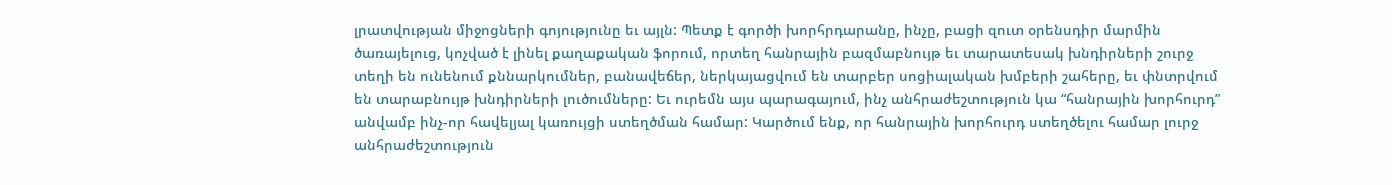լրատվության միջոցների գոյությունը եւ այլն: Պետք է գործի խորհրդարանը, ինչը, բացի զուտ օրենսդիր մարմին ծառայելուց, կոչված է լինել քաղաքական ֆորում, որտեղ հանրային բազմաբնույթ եւ տարատեսակ խնդիրների շուրջ տեղի են ունենում քննարկումներ, բանավեճեր, ներկայացվում են տարբեր սոցիալական խմբերի շահերը, եւ փնտրվում են տարաբնույթ խնդիրների լուծումները: Եւ ուրեմն այս պարագայում, ինչ անհրաժեշտություն կա “հանրային խորհուրդ” անվամբ ինչ-որ հավելյալ կառույցի ստեղծման համար: Կարծում ենք, որ հանրային խորհուրդ ստեղծելու համար լուրջ անհրաժեշտություն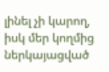լինել չի կարող, իսկ մեր կողմից ներկայացված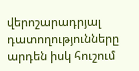վերոշարադրյալ դատողությունները արդեն իսկ հուշում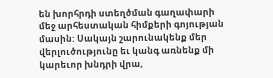են խորհրդի ստեղծման գաղափարի մեջ արհեստական հիմքերի գոյության մասին: Սակայն շարունակենք մեր վերլուծությունը եւ կանգ առնենք մի կարեւոր խնդրի վրա,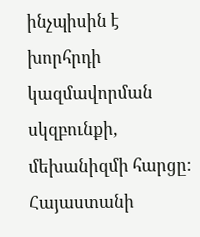ինչպիսին է խորհրդի կազմավորման սկզբունքի, մեխանիզմի հարցը: Հայաստանի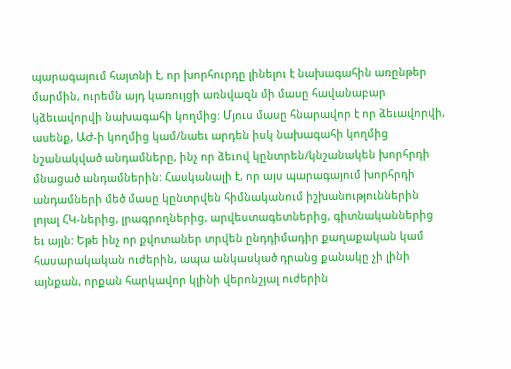պարագայում հայտնի է, որ խորհուրդը լինելու է նախագահին առընթեր մարմին, ուրեմն այդ կառույցի առնվազն մի մասը հավանաբար կձեւավորվի նախագահի կողմից: Մյուս մասը հնարավոր է որ ձեւավորվի, ասենք, ԱԺ-ի կողմից կամ/նաեւ արդեն իսկ նախագահի կողմից նշանակված անդամները, ինչ որ ձեւով կընտրեն/կնշանակեն խորհրդի մնացած անդամներին: Հասկանալի է, որ այս պարագայում խորհրդի անդամների մեծ մասը կընտրվեն հիմնականում իշխանություններին լոյալ ՀԿ-ներից, լրագրողներից, արվեստագետներից, գիտնականներից եւ այլն: Եթե ինչ որ քվոտաներ տրվեն ընդդիմադիր քաղաքական կամ հասարակական ուժերին, ապա անկասկած դրանց քանակը չի լինի այնքան, որքան հարկավոր կլինի վերոնշյալ ուժերին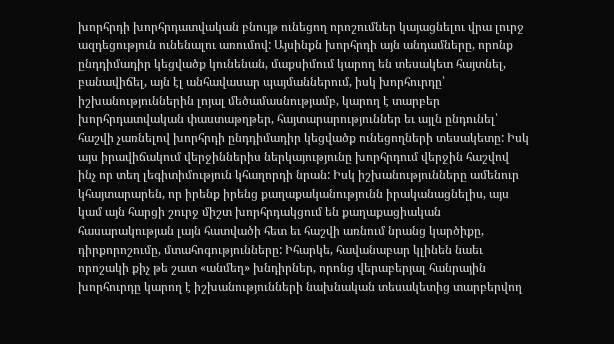խորհրդի խորհրդատվական բնույթ ունեցող որոշումներ կայացնելու վրա լուրջ ազդեցություն ունենալու առումով: Այսինքն խորհրդի այն անդամները, որոնք ընդդիմադիր կեցվածք կունենան, մաքսիմում կարող են տեսակետ հայտնել, բանավիճել, այն էլ անհավասար պայմաններում, իսկ խորհուրդը՝ իշխանություններին լոյալ մեծամասնությամբ, կարող է տարբեր խորհրդատվական փաստաթղթեր, հայտարարություններ եւ այլն ընդունել՝ հաշվի չառնելով խորհրդի ընդդիմադիր կեցվածք ունեցողների տեսակետը: Իսկ այս իրավիճակում վերջիններիս ներկայությունը խորհրդում վերջին հաշվով ինչ որ տեղ լեգիտիմություն կհաղորդի նրան: Իսկ իշխանությունները ամենուր կհայտարարեն, որ իրենք իրենց քաղաքականությունն իրականացնելիս, այս կամ այն հարցի շուրջ միշտ խորհրդակցում են քաղաքացիական հասարակության լայն հատվածի հետ եւ հաշվի առնում նրանց կարծիքը, դիրքորոշումը, մտահոգությունները: Իհարկե, հավանաբար կլինեն նաեւ որոշակի քիչ թե շատ «անմեղ» խնդիրներ, որոնց վերաբերյալ հանրային խորհուրդը կարող է իշխանությունների նախնական տեսակետից տարբերվող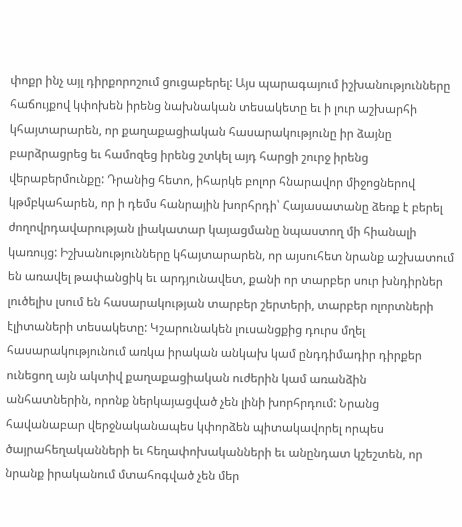փոքր ինչ այլ դիրքորոշում ցուցաբերել: Այս պարագայում իշխանությունները հաճույքով կփոխեն իրենց նախնական տեսակետը եւ ի լուր աշխարհի կհայտարարեն, որ քաղաքացիական հասարակությունը իր ձայնը բարձրացրեց եւ համոզեց իրենց շտկել այդ հարցի շուրջ իրենց վերաբերմունքը: Դրանից հետո, իհարկե բոլոր հնարավոր միջոցներով կթմբկահարեն, որ ի դեմս հանրային խորհրդի՝ Հայասատանը ձեռք է բերել ժողովրդավարության լիակատար կայացմանը նպաստող մի հիանալի կառույց: Իշխանությունները կհայտարարեն, որ այսուհետ նրանք աշխատում են առավել թափանցիկ եւ արդյունավետ, քանի որ տարբեր սուր խնդիրներ լուծելիս լսում են հասարակության տարբեր շերտերի, տարբեր ոլորտների էլիտաների տեսակետը: Կշարունակեն լուսանցքից դուրս մղել հասարակությունում առկա իրական անկախ կամ ընդդիմադիր դիրքեր ունեցող այն ակտիվ քաղաքացիական ուժերին կամ առանձին անհատներին, որոնք ներկայացված չեն լինի խորհրդում: Նրանց հավանաբար վերջնականապես կփորձեն պիտակավորել որպես ծայրահեղականների եւ հեղափոխականների եւ անընդատ կշեշտեն, որ նրանք իրականում մտահոգված չեն մեր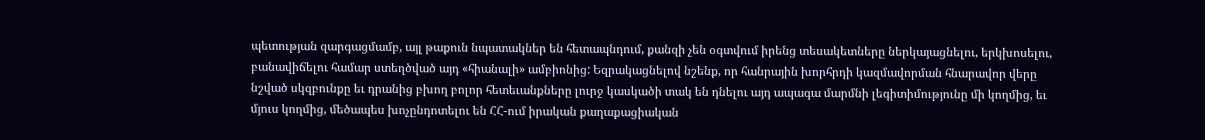պետության զարգացմամբ, այլ թաքուն նպատակներ են հետապնդում, քանզի չեն օգտվում իրենց տեսակետները ներկայացնելու, երկխոսելու, բանավիճելու համար ստեղծված այդ «հիանալի» ամբիոնից: Եզրակացնելով նշենք, որ հանրային խորհրդի կազմավորման հնարավոր վերը նշված սկզբունքը եւ դրանից բխող բոլոր հետեւանքները լուրջ կասկածի տակ են դնելու այդ ապագա մարմնի լեգիտիմությունը մի կողմից, եւ մյուս կողմից, մեծապես խոչընդոտելու են ՀՀ-ում իրական քաղաքացիական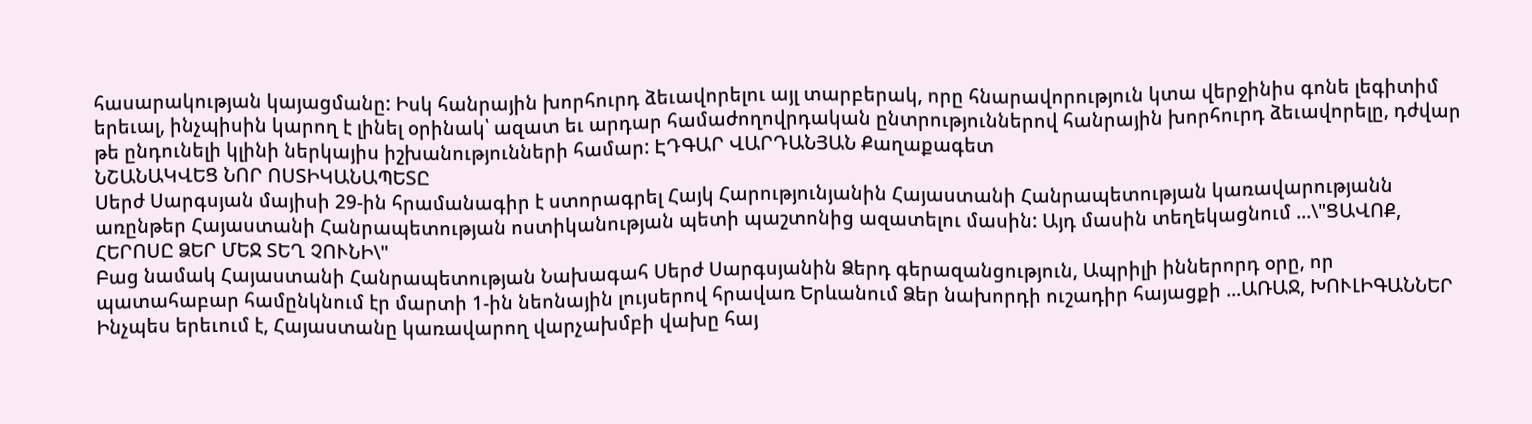հասարակության կայացմանը: Իսկ հանրային խորհուրդ ձեւավորելու այլ տարբերակ, որը հնարավորություն կտա վերջինիս գոնե լեգիտիմ երեւալ, ինչպիսին կարող է լինել օրինակ՝ ազատ եւ արդար համաժողովրդական ընտրություններով հանրային խորհուրդ ձեւավորելը, դժվար թե ընդունելի կլինի ներկայիս իշխանությունների համար: ԷԴԳԱՐ ՎԱՐԴԱՆՅԱՆ Քաղաքագետ
ՆՇԱՆԱԿՎԵՑ ՆՈՐ ՈՍՏԻԿԱՆԱՊԵՏԸ
Սերժ Սարգսյան մայիսի 29-ին հրամանագիր է ստորագրել Հայկ Հարությունյանին Հայաստանի Հանրապետության կառավարությանն առընթեր Հայաստանի Հանրապետության ոստիկանության պետի պաշտոնից ազատելու մասին: Այդ մասին տեղեկացնում ...\"ՑԱՎՈՔ, ՀԵՐՈՍԸ ՁԵՐ ՄԵՋ ՏԵՂ ՉՈՒՆԻ\"
Բաց նամակ Հայաստանի Հանրապետության Նախագահ Սերժ Սարգսյանին Ձերդ գերազանցություն, Ապրիլի իններորդ օրը, որ պատահաբար համընկնում էր մարտի 1-ին նեոնային լույսերով հրավառ Երևանում Ձեր նախորդի ուշադիր հայացքի ...ԱՌԱՋ, ԽՈՒԼԻԳԱՆՆԵՐ
Ինչպես երեւում է, Հայաստանը կառավարող վարչախմբի վախը հայ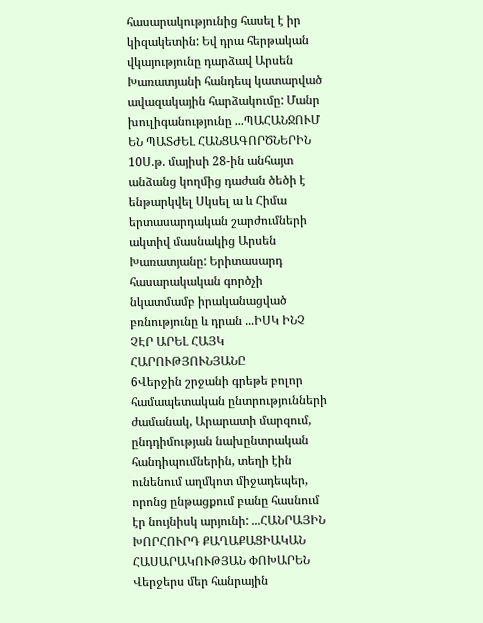հասարակությունից հասել է իր կիզակետին: Եվ դրա հերթական վկայությունը դարձավ Արսեն Խառատյանի հանդեպ կատարված ավազակային հարձակումը: Մանր խուլիգանությունը ...ՊԱՀԱՆՋՈՒՄ ԵՆ ՊԱՏԺԵԼ ՀԱՆՑԱԳՈՐԾՆԵՐԻՆ
10Ս.թ. մայիսի 28-ին անհայտ անձանց կողմից դաժան ծեծի է ենթարկվել Սկսել ա և Հիմա երտասարդական շարժումների ակտիվ մասնակից Արսեն Խառատյանը: Երիտասարդ հասարակական գործչի նկատմամբ իրականացված բռնությունը և դրան ...ԻՍԿ ԻՆՉ ՉԷՐ ԱՐԵԼ ՀԱՅԿ ՀԱՐՈՒԹՅՈՒՆՅԱՆԸ
6Վերջին շրջանի գրեթե բոլոր համապետական ընտրությունների ժամանակ, Արարատի մարզում, ընդդիմության նախընտրական հանդիպումներին, տեղի էին ունենում աղմկոտ միջադեպեր, որոնց ընթացքում բանը հասնում էր նույնիսկ արյունի: ...ՀԱՆՐԱՅԻՆ ԽՈՐՀՈՒՐԴ ՔԱՂԱՔԱՑԻԱԿԱՆ ՀԱՍԱՐԱԿՈՒԹՅԱՆ ՓՈԽԱՐԵՆ
Վերջերս մեր հանրային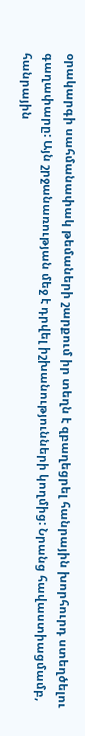օրակարգի սահմանափակ թեմաների շարքում իր տեղն է զբաղեցրել հանրային խորհուրդ ստեղծելու գաղափարը: Այն շրջանառության մեջ է դրվել իշխանությունների կողմից: Նրանց հավաստիացմամբ, հանրային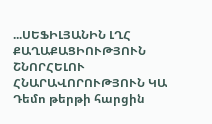...ՍԵՖԻԼՅԱՆԻՆ ԼՂՀ ՔԱՂԱՔԱՑԻՈՒԹՅՈՒՆ ՇՆՈՐՀԵԼՈՒ ՀՆԱՐԱՎՈՐՈՒԹՅՈՒՆ ԿԱ
Դեմո թերթի հարցին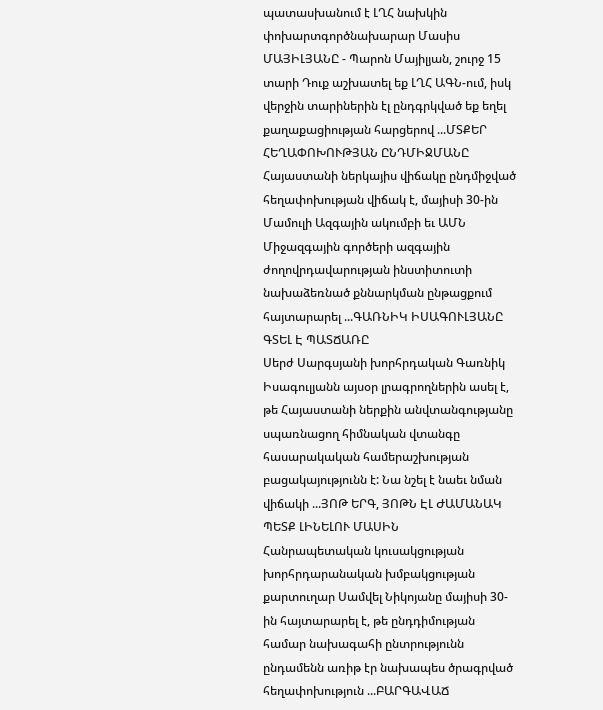պատասխանում է ԼՂՀ նախկին փոխարտգործնախարար Մասիս ՄԱՅԻԼՅԱՆԸ - Պարոն Մայիլյան, շուրջ 15 տարի Դուք աշխատել եք ԼՂՀ ԱԳՆ-ում, իսկ վերջին տարիներին էլ ընդգրկված եք եղել քաղաքացիության հարցերով ...ՄՏՔԵՐ ՀԵՂԱՓՈԽՈՒԹՅԱՆ ԸՆԴՄԻՋՄԱՆԸ
Հայաստանի ներկայիս վիճակը ընդմիջված հեղափոխության վիճակ է, մայիսի 30-ին Մամուլի Ազգային ակումբի եւ ԱՄՆ Միջազգային գործերի ազգային ժողովրդավարության ինստիտուտի նախաձեռնած քննարկման ընթացքում հայտարարել ...ԳԱՌՆԻԿ ԻՍԱԳՈՒԼՅԱՆԸ ԳՏԵԼ Է ՊԱՏՃԱՌԸ
Սերժ Սարգսյանի խորհրդական Գառնիկ Իսագուլյանն այսօր լրագրողներին ասել է, թե Հայաստանի ներքին անվտանգությանը սպառնացող հիմնական վտանգը հասարակական համերաշխության բացակայությունն է: Նա նշել է նաեւ նման վիճակի ...ՅՈԹ ԵՐԳ, ՅՈԹՆ ԷԼ ԺԱՄԱՆԱԿ ՊԵՏՔ ԼԻՆԵԼՈՒ ՄԱՍԻՆ
Հանրապետական կուսակցության խորհրդարանական խմբակցության քարտուղար Սամվել Նիկոյանը մայիսի 30-ին հայտարարել է, թե ընդդիմության համար նախագահի ընտրությունն ընդամենն առիթ էր նախապես ծրագրված հեղափոխություն ...ԲԱՐԳԱՎԱՃ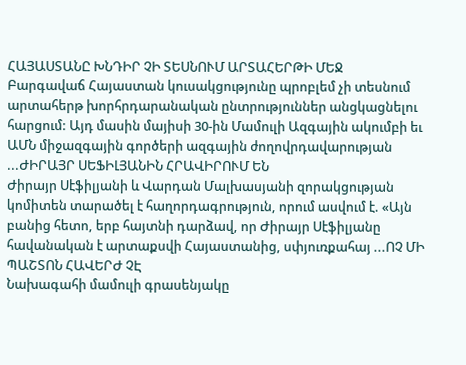ՀԱՅԱՍՏԱՆԸ ԽՆԴԻՐ ՉԻ ՏԵՍՆՈՒՄ ԱՐՏԱՀԵՐԹԻ ՄԵՋ
Բարգավաճ Հայաստան կուսակցությունը պրոբլեմ չի տեսնում արտահերթ խորհրդարանական ընտրություններ անցկացնելու հարցում: Այդ մասին մայիսի 30-ին Մամուլի Ազգային ակումբի եւ ԱՄՆ միջազգային գործերի ազգային ժողովրդավարության ...ԺԻՐԱՅՐ ՍԵՖԻԼՅԱՆԻՆ ՀՐԱՎԻՐՈՒՄ ԵՆ
Ժիրայր Սէֆիլյանի և Վարդան Մալխասյանի զորակցության կոմիտեն տարածել է հաղորդագրություն, որում ասվում է. «Այն բանից հետո, երբ հայտնի դարձավ, որ Ժիրայր Սէֆիլյանը հավանական է արտաքսվի Հայաստանից, սփյուռքահայ ...ՈՉ ՄԻ ՊԱՇՏՈՆ ՀԱՎԵՐԺ ՉԷ
Նախագահի մամուլի գրասենյակը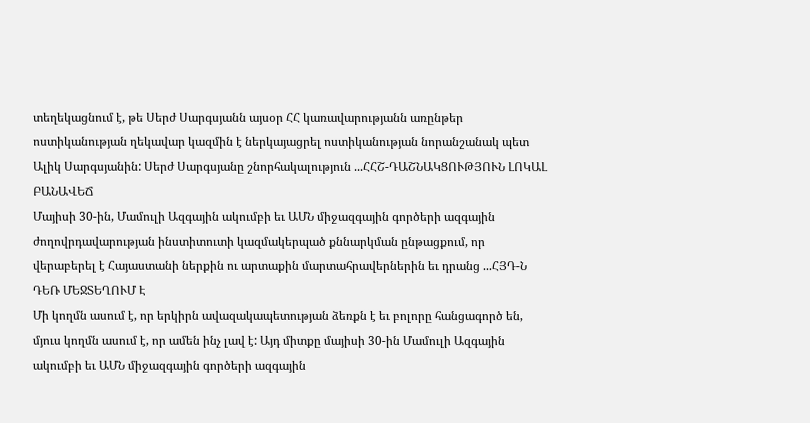տեղեկացնում է, թե Սերժ Սարգսյանն այսօր ՀՀ կառավարությանն առընթեր ոստիկանության ղեկավար կազմին է ներկայացրել ոստիկանության նորանշանակ պետ Ալիկ Սարգսյանին: Սերժ Սարգսյանը շնորհակալություն ...ՀՀՇ-ԴԱՇՆԱԿՑՈՒԹՅՈՒՆ ԼՈԿԱԼ ԲԱՆԱՎԵՃ
Մայիսի 30-ին, Մամուլի Ազգային ակումբի եւ ԱՄՆ միջազգային գործերի ազգային ժողովրդավարության ինստիտուտի կազմակերպած քննարկման ընթացքում, որ վերաբերել է Հայաստանի ներքին ու արտաքին մարտահրավերներին եւ դրանց ...ՀՅԴ-Ն ԴԵՌ ՄԵՋՏԵՂՈՒՄ Է
Մի կողմն ասում է, որ երկիրն ավազակապետության ձեռքն է եւ բոլորը հանցագործ են, մյուս կողմն ասում է, որ ամեն ինչ լավ է: Այդ միտքը մայիսի 30-ին Մամուլի Ազգային ակումբի եւ ԱՄՆ միջազգային գործերի ազգային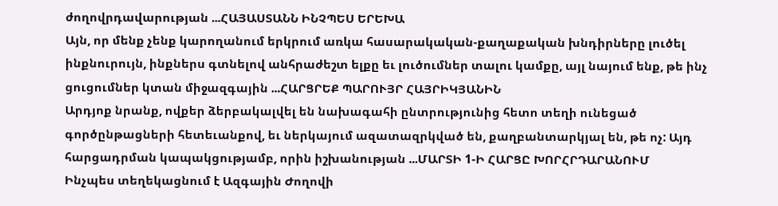ժողովրդավարության ...ՀԱՅԱՍՏԱՆՆ ԻՆՉՊԵՍ ԵՐԵԽԱ
Այն, որ մենք չենք կարողանում երկրում առկա հասարակական-քաղաքական խնդիրները լուծել ինքնուրույն, ինքներս գտնելով անհրաժեշտ ելքը եւ լուծումներ տալու կամքը, այլ նայում ենք, թե ինչ ցուցումներ կտան միջազգային ...ՀԱՐՑՐԵՔ ՊԱՐՈՒՅՐ ՀԱՅՐԻԿՅԱՆԻՆ
Արդյոք նրանք, ովքեր ձերբակալվել են նախագահի ընտրությունից հետո տեղի ունեցած գործընթացների հետեւանքով, եւ ներկայում ազատազրկված են, քաղբանտարկյալ են, թե ոչ: Այդ հարցադրման կապակցությամբ, որին իշխանության ...ՄԱՐՏԻ 1-Ի ՀԱՐՑԸ ԽՈՐՀՐԴԱՐԱՆՈՒՄ
Ինչպես տեղեկացնում է Ազգային Ժողովի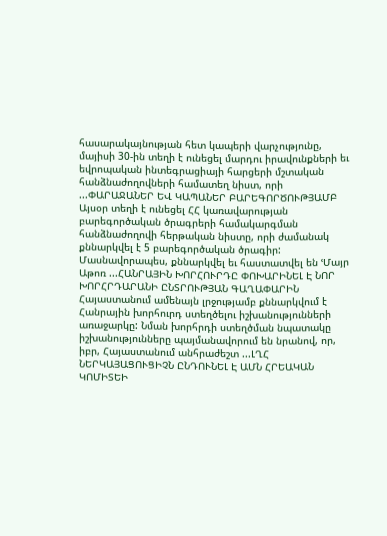հասարակայնության հետ կապերի վարչությունը, մայիսի 30-ին տեղի է ունեցել մարդու իրավունքների եւ եվրոպական ինտեգրացիայի հարցերի մշտական հանձնաժողովների համատեղ նիստ, որի ...ՓԱՐԱՋԱՆԵՐ ԵՎ ԿԱՊԱՆԵՐ ԲԱՐԵԳՈՐԾՈՒԹՅԱՄԲ
Այսօր տեղի է ունեցել ՀՀ կառավարության բարեգործական ծրագրերի համակարգման հանձնաժողովի հերթական նիստը, որի ժամանակ քննարկվել է 5 բարեգործական ծրագիր: Մասնավորապես, քննարկվել եւ հաստատվել են ՙՄայր Աթոռ ...ՀԱՆՐԱՅԻՆ ԽՈՐՀՈՒՐԴԸ ՓՈԽԱՐԻՆԵԼ Է ՆՈՐ ԽՈՐՀՐԴԱՐԱՆԻ ԸՆՏՐՈՒԹՅԱՆ ԳԱՂԱՓԱՐԻՆ
Հայաստանում ամենայն լրջությամբ քննարկվում է Հանրային խորհուրդ ստեղծելու իշխանությունների առաջարկը: Նման խորհրդի ստեղծման նպատակը իշխանությունները պայմանավորում են նրանով, որ, իբր, Հայաստանում անհրաժեշտ ...ԼՂՀ ՆԵՐԿԱՅԱՑՈՒՑԻՉՆ ԸՆԴՈՒՆԵԼ Է ԱՄՆ ՀՐԵԱԿԱՆ ԿՈՄԻՏԵԻ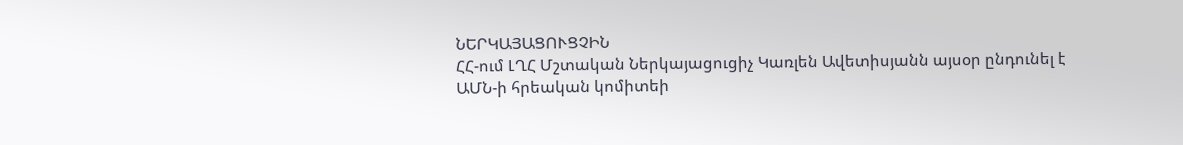ՆԵՐԿԱՅԱՑՈՒՑՉԻՆ
ՀՀ-ում ԼՂՀ Մշտական Ներկայացուցիչ Կառլեն Ավետիսյանն այսօր ընդունել է ԱՄՆ-ի հրեական կոմիտեի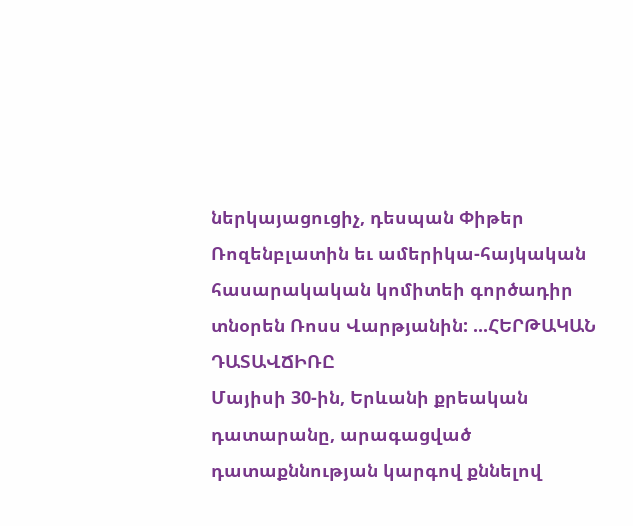ներկայացուցիչ, դեսպան Փիթեր Ռոզենբլատին եւ ամերիկա-հայկական հասարակական կոմիտեի գործադիր տնօրեն Ռոսս Վարթյանին: ...ՀԵՐԹԱԿԱՆ ԴԱՏԱՎՃԻՌԸ
Մայիսի 30-ին, Երևանի քրեական դատարանը, արագացված դատաքննության կարգով քննելով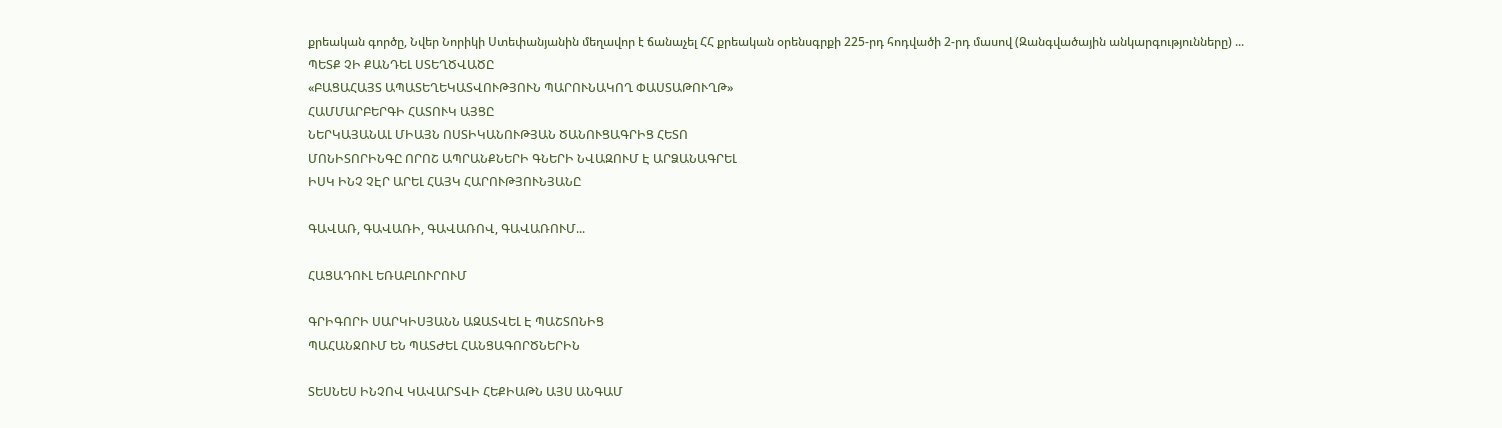քրեական գործը, Նվեր Նորիկի Ստեփանյանին մեղավոր է ճանաչել ՀՀ քրեական օրենսգրքի 225-րդ հոդվածի 2-րդ մասով (Զանգվածային անկարգությունները) ...
ՊԵՏՔ ՉԻ ՔԱՆԴԵԼ ՍՏԵՂԾՎԱԾԸ
«ԲԱՑԱՀԱՅՏ ԱՊԱՏԵՂԵԿԱՏՎՈՒԹՅՈՒՆ ՊԱՐՈՒՆԱԿՈՂ ՓԱՍՏԱԹՈՒՂԹ»
ՀԱՄՄԱՐԲԵՐԳԻ ՀԱՏՈՒԿ ԱՅՑԸ
ՆԵՐԿԱՅԱՆԱԼ ՄԻԱՅՆ ՈՍՏԻԿԱՆՈՒԹՅԱՆ ԾԱՆՈՒՑԱԳՐԻՑ ՀԵՏՈ
ՄՈՆԻՏՈՐԻՆԳԸ ՈՐՈՇ ԱՊՐԱՆՔՆԵՐԻ ԳՆԵՐԻ ՆՎԱԶՈՒՄ Է ԱՐՁԱՆԱԳՐԵԼ
ԻՍԿ ԻՆՉ ՉԷՐ ԱՐԵԼ ՀԱՅԿ ՀԱՐՈՒԹՅՈՒՆՅԱՆԸ

ԳԱՎԱՌ, ԳԱՎԱՌԻ, ԳԱՎԱՌՈՎ, ԳԱՎԱՌՈՒՄ...

ՀԱՑԱԴՈՒԼ ԵՌԱԲԼՈՒՐՈՒՄ

ԳՐԻԳՈՐԻ ՍԱՐԿԻՍՅԱՆՆ ԱԶԱՏՎԵԼ Է ՊԱՇՏՈՆԻՑ
ՊԱՀԱՆՋՈՒՄ ԵՆ ՊԱՏԺԵԼ ՀԱՆՑԱԳՈՐԾՆԵՐԻՆ

ՏԵՍՆԵՍ ԻՆՉՈՎ ԿԱՎԱՐՏՎԻ ՀԵՔԻԱԹՆ ԱՅՍ ԱՆԳԱՄ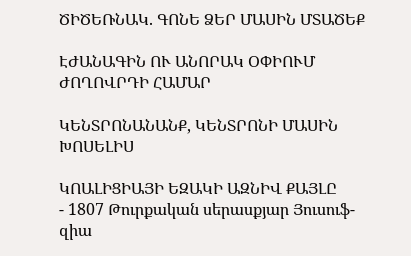ԾԻԾԵՌՆԱԿ. ԳՈՆԵ ՁԵՐ ՄԱՍԻՆ ՄՏԱԾԵՔ

ԷԺԱՆԱԳԻՆ ՈՒ ԱՆՈՐԱԿ ՕՓԻՈՒՄ ԺՈՂՈՎՐԴԻ ՀԱՄԱՐ

ԿԵՆՏՐՈՆԱՆԱՆՔ, ԿԵՆՏՐՈՆԻ ՄԱՍԻՆ ԽՈՍԵԼԻՍ

ԿՈԱԼԻՑԻԱՅԻ ԵԶԱԿԻ ԱԶՆԻՎ ՔԱՅԼԸ
- 1807 Թուրքական սերասքյար Յուսուֆ-զիա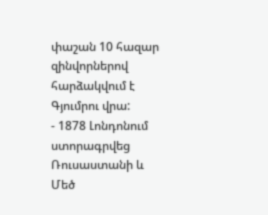փաշան 10 հազար զինվորներով հարձակվում է Գյումրու վրա:
- 1878 Լոնդոնում ստորագրվեց Ռուսաստանի և Մեծ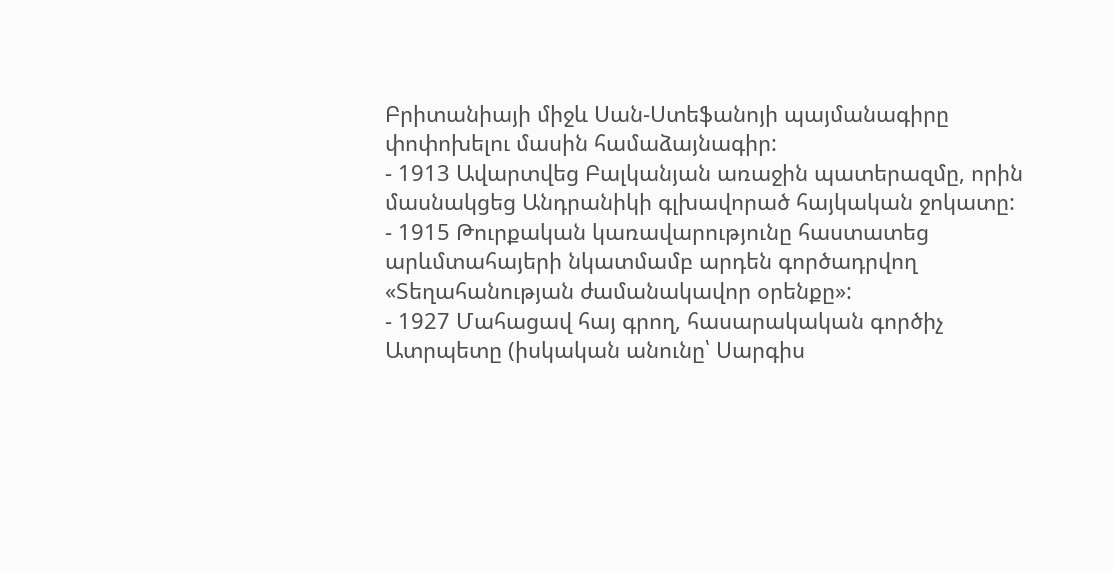Բրիտանիայի միջև Սան-Ստեֆանոյի պայմանագիրը փոփոխելու մասին համաձայնագիր:
- 1913 Ավարտվեց Բալկանյան առաջին պատերազմը, որին մասնակցեց Անդրանիկի գլխավորած հայկական ջոկատը:
- 1915 Թուրքական կառավարությունը հաստատեց արևմտահայերի նկատմամբ արդեն գործադրվող «Տեղահանության ժամանակավոր օրենքը»:
- 1927 Մահացավ հայ գրող, հասարակական գործիչ Ատրպետը (իսկական անունը՝ Սարգիս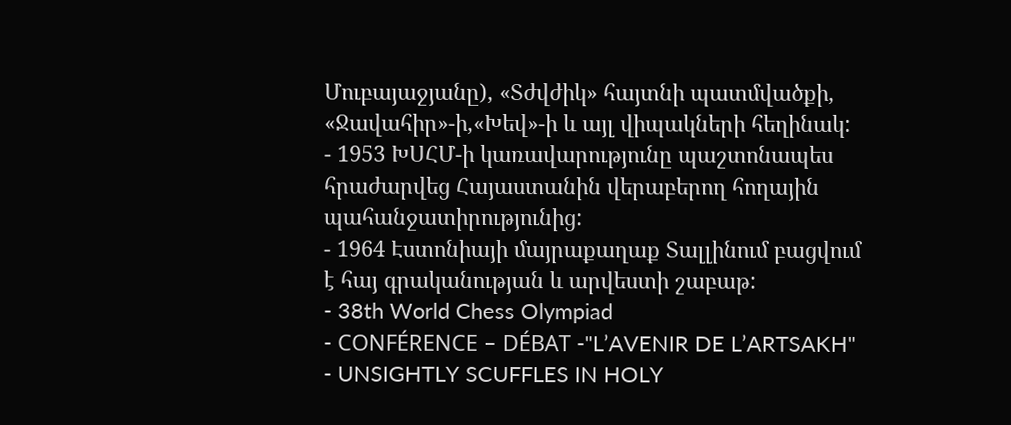Մուբայաջյանը), «Տժվժիկ» հայտնի պատմվածքի, «Ջավահիր»-ի,«Խեվ»-ի և այլ վիպակների հեղինակ:
- 1953 ԽՍՀՄ-ի կառավարությունը պաշտոնապես հրաժարվեց Հայաստանին վերաբերող հողային պահանջատիրությունից:
- 1964 Էստոնիայի մայրաքաղաք Տալլինում բացվում է հայ գրականության և արվեստի շաբաթ:
- 38th World Chess Olympiad
- CONFÉRENCE – DÉBAT -"L’AVENIR DE L’ARTSAKH"
- UNSIGHTLY SCUFFLES IN HOLY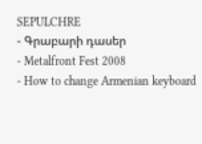SEPULCHRE
- Գրաբարի դասեր
- Metalfront Fest 2008
- How to change Armenian keyboard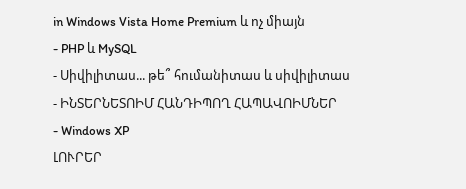in Windows Vista Home Premium և ոչ միայն
- PHP և MySQL
- Սիվիլիտաս... թե՞ հումանիտաս և սիվիլիտաս
- ԻՆՏԵՐՆԵՏՈԻՄ ՀԱՆԴԻՊՈՂ ՀԱՊԱՎՈԻՄՆԵՐ
- Windows XP
ԼՈՒՐԵՐ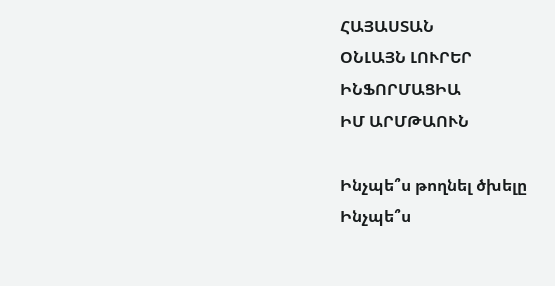ՀԱՅԱՍՏԱՆ
ՕՆԼԱՅՆ ԼՈՒՐԵՐ
ԻՆՖՈՐՄԱՑԻԱ
ԻՄ ԱՐՄԹԱՈՒՆ

Ինչպե՞ս թողնել ծխելը
Ինչպե՞ս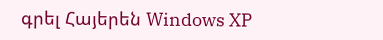գրել Հայերեն Windows XP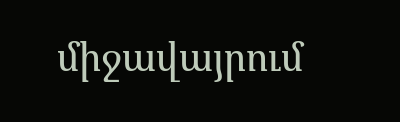միջավայրում